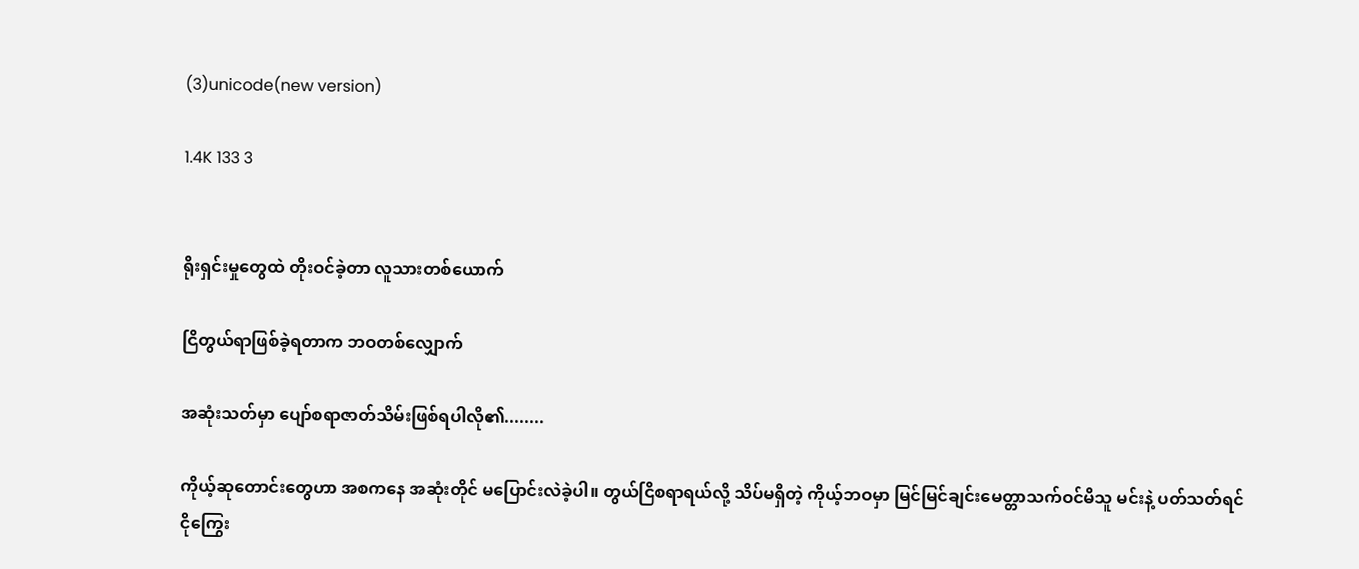(3)unicode(new version)

1.4K 133 3


ရိုးရှင်းမှုတွေထဲ တိုးဝင်ခဲ့တာ လူသားတစ်ယောက်

ငြိတွယ်ရာဖြစ်ခဲ့ရတာက ဘဝတစ်လျှောက်

အဆုံးသတ်မှာ ပျော်စရာဇာတ်သိမ်းဖြစ်ရပါလို၏........

ကိုယ့်ဆုတောင်းတွေဟာ အစကနေ အဆုံးတိုင် မပြောင်းလဲခဲ့ပါ။ တွယ်ငြိစရာရယ်လို့ သိပ်မရှိတဲ့ ကိုယ့်ဘဝမှာ မြင်မြင်ချင်းမေတ္တာသက်ဝင်မိသူ မင်းနဲ့ ပတ်သတ်ရင် ငိုကြွေး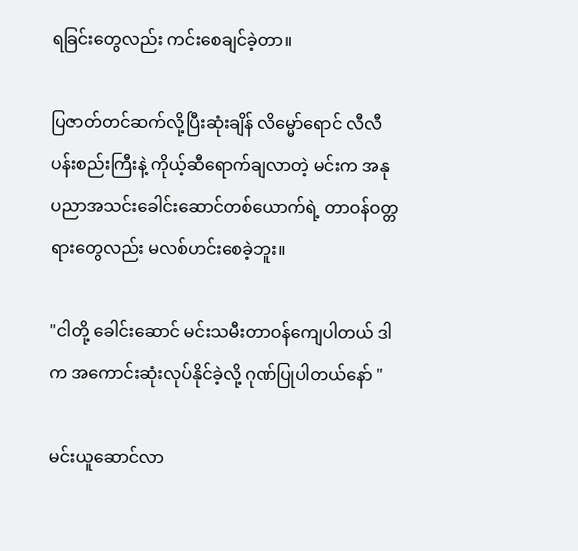ရခြင်းတွေလည်း ကင်းစေချင်ခဲ့တာ။

ပြဇာတ်တင်ဆက်လို့ပြီးဆုံးချိန် လိမ္မော်ရောင် လီလီပန်းစည်းကြီးနဲ့ ကိုယ့်ဆီရောက်ချလာတဲ့ မင်းက အနုပညာအသင်းခေါင်းဆောင်တစ်ယောက်ရဲ့ တာဝန်ဝတ္တရားတွေလည်း မလစ်ဟင်းစေခဲ့ဘူး။

"ငါတို့ ခေါင်းဆောင် မင်းသမီးတာဝန်ကျေပါတယ် ဒါက အကောင်းဆုံးလုပ်နိုင်ခဲ့လို့ ဂုဏ်ပြုပါတယ်နော် "

မင်းယူဆောင်လာ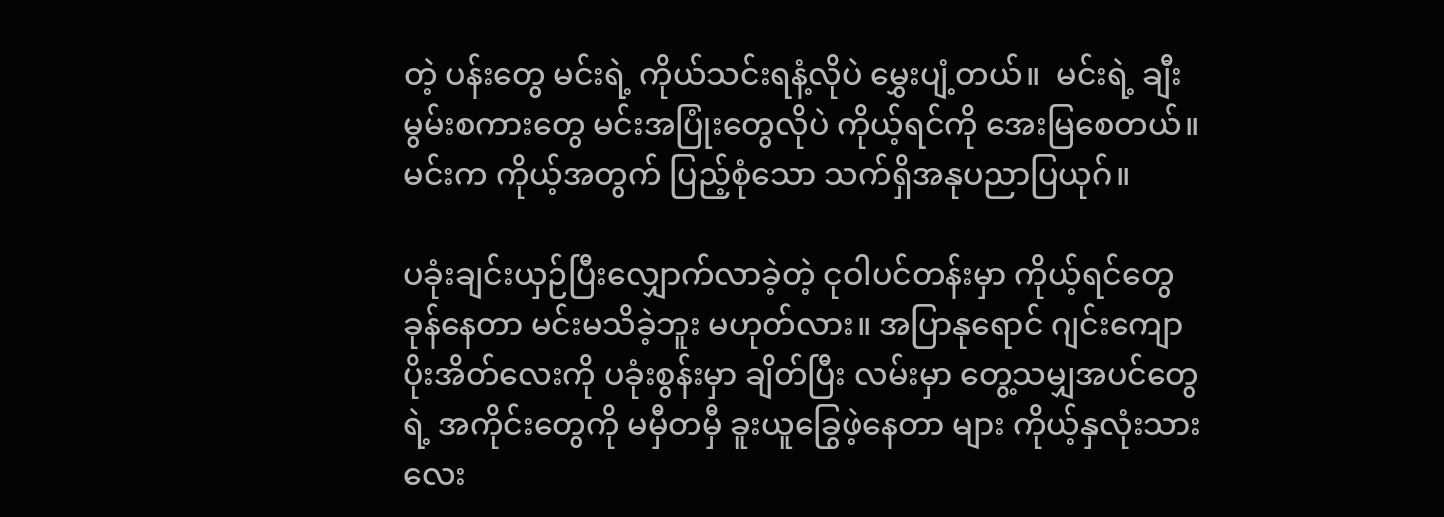တဲ့ ပန်းတွေ မင်းရဲ့ ကိုယ်သင်းရနံ့လိုပဲ မွှေးပျံ့တယ်။  မင်းရဲ့ ချီးမွမ်းစကားတွေ မင်းအပြုံးတွေလိုပဲ ကိုယ့်ရင်ကို အေးမြစေတယ်။ မင်းက ကိုယ့်အတွက် ပြည့်စုံသော သက်ရှိအနုပညာပြယုဂ်။

ပခုံးချင်းယှဉ်ပြီးလျှောက်လာခဲ့တဲ့ ငုဝါပင်တန်းမှာ ကိုယ့်ရင်တွေခုန်နေတာ မင်းမသိခဲ့ဘူး မဟုတ်လား။ အပြာနုရောင် ဂျင်းကျောပိုးအိတ်လေးကို ပခုံးစွန်းမှာ ချိတ်ပြီး လမ်းမှာ တွေ့သမျှအပင်တွေရဲ့ အကိုင်းတွေကို မမှီတမှီ ခူးယူခြွေဖဲ့နေတာ များ ကိုယ့်နှလုံးသားလေး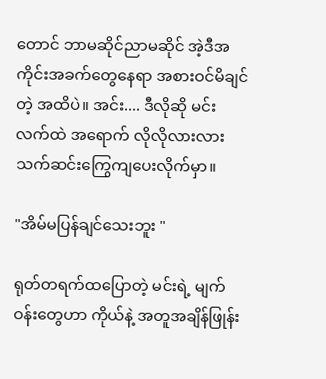တောင် ဘာမဆိုင်ညာမဆိုင် အဲ့ဒီအကိုင်းအခက်တွေနေရာ အစားဝင်မိချင်တဲ့ အထိပဲ။ အင်း.... ဒီလိုဆို မင်းလက်ထဲ အရောက် လိုလိုလားလား သက်ဆင်းကြွေကျပေးလိုက်မှာ။

"အိမ်မပြန်ချင်သေးဘူး "

ရုတ်တရက်ထပြောတဲ့ မင်းရဲ့ မျက်ဝန်းတွေဟာ ကိုယ်နဲ့ အတူအချိန်ဖြုန်း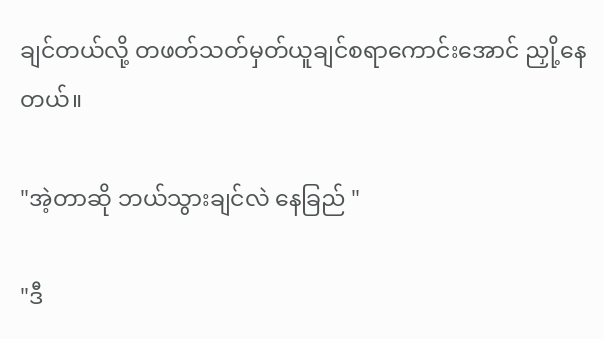ချင်တယ်လို့ တဖတ်သတ်မှတ်ယူချင်စရာကောင်းအောင် ညှို့နေတယ်။

"အဲ့တာဆို ဘယ်သွားချင်လဲ နေခြည် "

"ဒီ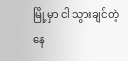မြို့မှာ ငါ သွားချင်တဲ့ နေ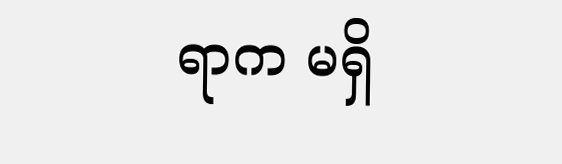ရာက မရှိ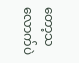တော့သလောက်ပဲ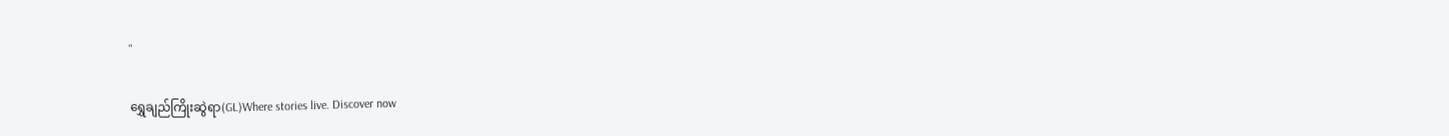"

ရွှေချည်ကြိုးဆွဲရာ(GL)Where stories live. Discover now